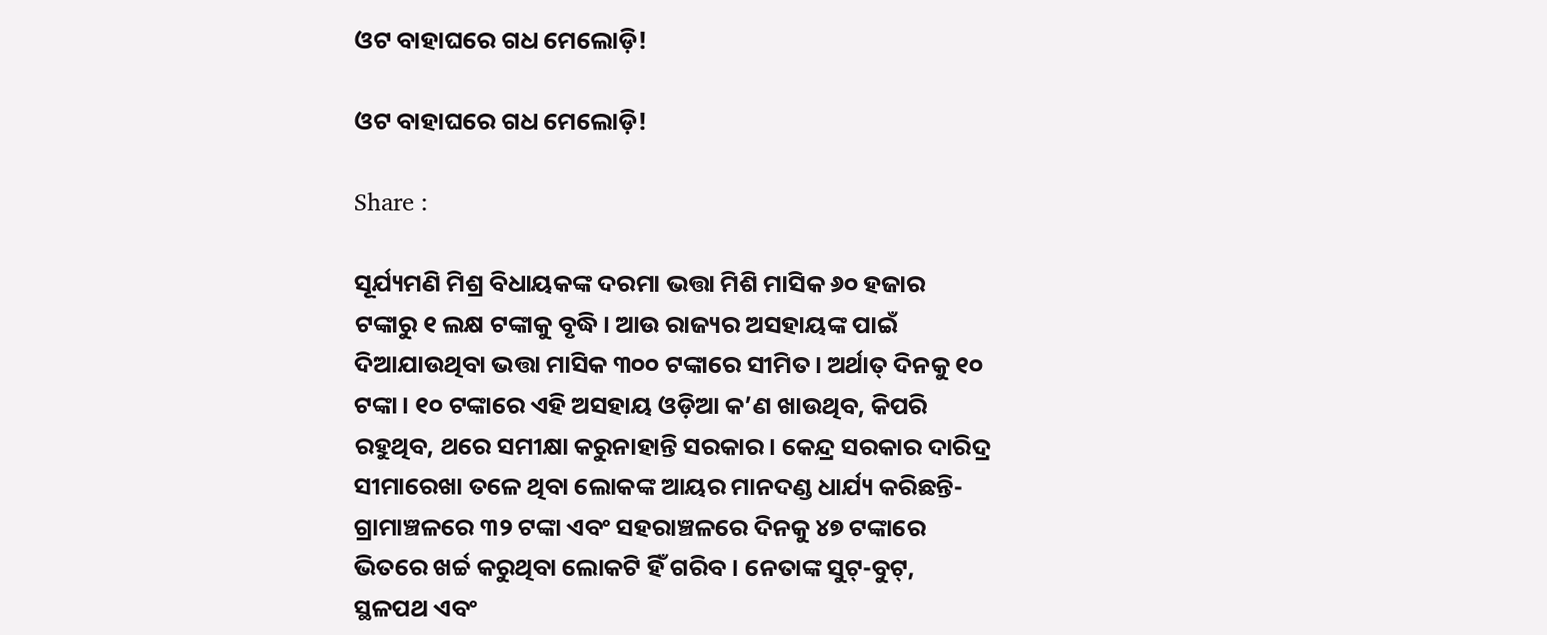ଓଟ ବାହାଘରେ ଗଧ ମେଲୋଡ଼ି!

ଓଟ ବାହାଘରେ ଗଧ ମେଲୋଡ଼ି!

Share :

ସୂର୍ଯ୍ୟମଣି ମିଶ୍ର ବିଧାୟକଙ୍କ ଦରମା ଭତ୍ତା ମିଶି ମାସିକ ୬୦ ହଜାର ଟଙ୍କାରୁ ୧ ଲକ୍ଷ ଟଙ୍କାକୁ ବୃଦ୍ଧି। ଆଉ ରାଜ୍ୟର ଅସହାୟଙ୍କ ପାଇଁ ଦିଆଯାଉଥିବା ଭତ୍ତା ମାସିକ ୩୦୦ ଟଙ୍କାରେ ସୀମିତ। ଅର୍ଥାତ୍ ଦିନକୁ ୧୦ ଟଙ୍କା। ୧୦ ଟଙ୍କାରେ ଏହି ଅସହାୟ ଓଡ଼ିଆ କ’ଣ ଖାଉଥିବ, କିପରି ରହୁଥିବ, ଥରେ ସମୀକ୍ଷା କରୁନାହାନ୍ତି ସରକାର। କେନ୍ଦ୍ର ସରକାର ଦାରିଦ୍ର ସୀମାରେଖା ତଳେ ଥିବା ଲୋକଙ୍କ ଆୟର ମାନଦଣ୍ଡ ଧାର୍ଯ୍ୟ କରିଛନ୍ତି- ଗ୍ରାମାଞ୍ଚଳରେ ୩୨ ଟଙ୍କା ଏବଂ ସହରାଞ୍ଚଳରେ ଦିନକୁ ୪୭ ଟଙ୍କାରେ ଭିତରେ ଖର୍ଚ୍ଚ କରୁଥିବା ଲୋକଟି ହିଁ ଗରିବ। ନେତାଙ୍କ ସୁଟ୍-ବୁଟ୍, ସ୍ଥଳପଥ ଏବଂ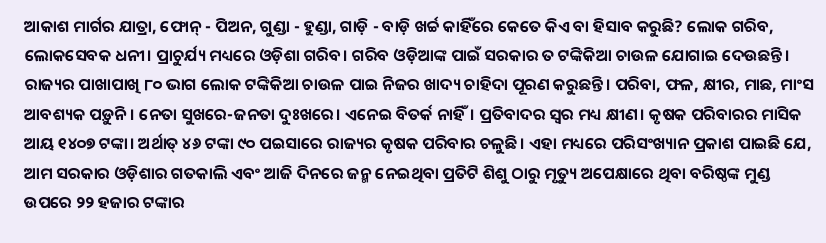ଆକାଶ ମାର୍ଗର ଯାତ୍ରା, ଫୋନ୍ - ପିଅନ, ଗୁଣ୍ଡା - ହୁଣ୍ଡା, ଗାଡ଼ି - ବାଡ଼ି ଖର୍ଚ୍ଚ କାହିଁରେ କେତେ କିଏ ବା ହିସାବ କରୁଛି? ଲୋକ ଗରିବ, ଲୋକସେବକ ଧନୀ। ପ୍ରାଚୁର୍ଯ୍ୟ ମଧ୍ୟରେ ଓଡ଼ିଶା ଗରିବ। ଗରିବ ଓଡ଼ିଆଙ୍କ ପାଇଁ ସରକାର ତ ଟଙ୍କିକିଆ ଚାଉଳ ଯୋଗାଇ ଦେଉଛନ୍ତି। ରାଜ୍ୟର ପାଖାପାଖି ୮୦ ଭାଗ ଲୋକ ଟଙ୍କିକିଆ ଚାଉଳ ପାଇ ନିଜର ଖାଦ୍ୟ ଚାହିଦା ପୂରଣ କରୁଛନ୍ତି। ପରିବା, ଫଳ, କ୍ଷୀର, ମାଛ, ମାଂସ ଆବଶ୍ୟକ ପଡ଼ୁନି। ନେତା ସୁଖରେ-ଜନତା ଦୁଃଖରେ। ଏନେଇ ବିତର୍କ ନାହିଁ। ପ୍ରତିବାଦର ସ୍ୱର ମଧ୍ୟ କ୍ଷୀଣ। କୃଷକ ପରିବାରର ମାସିକ ଆୟ ୧୪୦୭ ଟଙ୍କା। ଅର୍ଥାତ୍ ୪୬ ଟଙ୍କା ୯୦ ପଇସାରେ ରାଜ୍ୟର କୃଷକ ପରିବାର ଚଳୁଛି। ଏହା ମଧ୍ୟରେ ପରିସଂଖ୍ୟାନ ପ୍ରକାଶ ପାଇଛି ଯେ, ଆମ ସରକାର ଓଡ଼ିଶାର ଗତକାଲି ଏବଂ ଆଜି ଦିନରେ ଜନ୍ମ ନେଇଥିବା ପ୍ରତିଟି ଶିଶୁ ଠାରୁ ମୃତ୍ୟୁ ଅପେକ୍ଷାରେ ଥିବା ବରିଷ୍ଠଙ୍କ ମୁଣ୍ଡ ଉପରେ ୨୨ ହଜାର ଟଙ୍କାର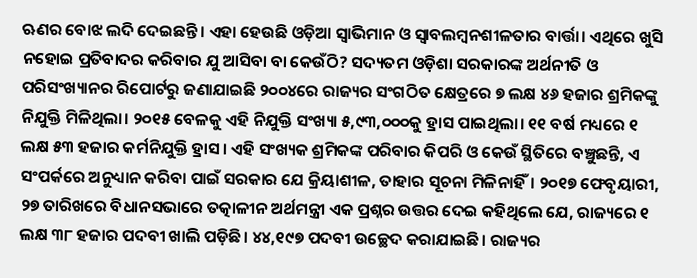ଋଣର ବୋଝ ଲଦି ଦେଇଛନ୍ତି। ଏହା ହେଉଛି ଓଡ଼ିଆ ସ୍ୱାଭିମାନ ଓ ସ୍ୱାବଲମ୍ୱନଶୀଳତାର ବାର୍ତ୍ତା। ଏଥିରେ ଖୁସି ନହୋଇ ପ୍ରତିବାଦର କରିବାର ଯୁ ଆସିବା ବା କେଉଁଠି? ସଦ୍ୟତମ ଓଡ଼ିଶା ସରକାରଙ୍କ ଅର୍ଥନୀତି ଓ ପରିସଂଖ୍ୟାନର ରିପୋର୍ଟରୁ ଜଣାଯାଇଛି ୨୦୦୪ରେ ରାଜ୍ୟର ସଂଗଠିତ କ୍ଷେତ୍ରରେ ୭ ଲକ୍ଷ ୪୬ ହଜାର ଶ୍ରମିକଙ୍କୁ ନିଯୁକ୍ତି ମିଳିଥିଲା। ୨୦୧୫ ବେଳକୁ ଏହି ନିଯୁକ୍ତି ସଂଖ୍ୟା ୫,୯୩,୦୦୦କୁ ହ୍ରାସ ପାଇଥିଲା। ୧୧ ବର୍ଷ ମଧ୍ୟରେ ୧ ଲକ୍ଷ ୫୩ ହଜାର କର୍ମନିଯୁକ୍ତି ହ୍ରାସ। ଏହି ସଂଖ୍ୟକ ଶ୍ରମିକଙ୍କ ପରିବାର କିପରି ଓ କେଉଁ ସ୍ଥିତିରେ ବଞ୍ଚୁଛନ୍ତି, ଏ ସଂପର୍କରେ ଅନୁଧ୍ୟାନ କରିବା ପାଇଁ ସରକାର ଯେ କ୍ରିୟାଶୀଳ, ତାହାର ସୂଚନା ମିଳିନାହିଁ। ୨୦୧୭ ଫେବୃୟାରୀ, ୨୭ ତାରିଖରେ ବିଧାନସଭାରେ ତତ୍କାଳୀନ ଅର୍ଥମନ୍ତ୍ରୀ ଏକ ପ୍ରଶ୍ନର ଉତ୍ତର ଦେଇ କହିଥିଲେ ଯେ, ରାଜ୍ୟରେ ୧ ଲକ୍ଷ ୩୮ ହଜାର ପଦବୀ ଖାଲି ପଡ଼ିଛି। ୪୪,୧୯୭ ପଦବୀ ଉଚ୍ଛେଦ କରାଯାଇଛି। ରାଜ୍ୟର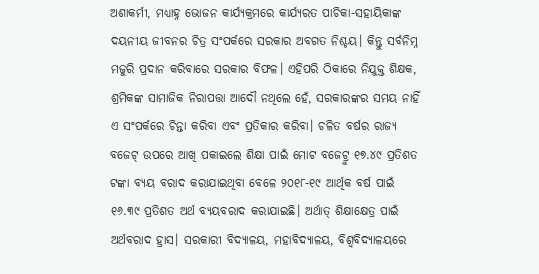ଅଶାକର୍ମୀ, ମଧ୍ୟାହ୍ନ ଭୋଜନ କାର୍ଯ୍ୟକ୍ରମରେ କାର୍ଯ୍ୟରତ ପାଚିକା-ସହାୟିକାଙ୍କ ଦୟନୀୟ ଜୀବନର ଚିତ୍ର ସଂପର୍କରେ ସରକାର ଅବଗତ ନିଶ୍ଚୟ। କିନ୍ତୁ ସର୍ବନିମ୍ନ ମଜୁରି ପ୍ରଦାନ କରିବାରେ ସରକାର ବିଫଳ। ଏହିପରି ଠିକାରେ ନିଯୁକ୍ତ ଶିକ୍ଷକ, ଶ୍ରମିକଙ୍କ ସାମାଜିକ ନିରାପତ୍ତା ଆଦୌ ନଥିଲେ ହେଁ, ସରକାରଙ୍କର ସମୟ ନାହିଁ ଏ ସଂପର୍କରେ ଚିନ୍ତା କରିବା ଏବଂ ପ୍ରତିକାର କରିବା। ଚଳିତ ବର୍ଷର ରାଜ୍ୟ ବଜେଟ୍ ଉପରେ ଆଖି ପକାଇଲେ ଶିକ୍ଷା ପାଇଁ ମୋଟ ବଜେଟ୍ରୁ ୧୭.୪୯ ପ୍ରତିଶତ ଟଙ୍କା ବ୍ୟୟ ବରାଦ କରାଯାଇଥିବା ବେଳେ ୨୦୧୮-୧୯ ଆର୍ଥିକ ବର୍ଷ ପାଇଁ ୧୬.୩୯ ପ୍ରତିଶତ ଅର୍ଥ ବ୍ୟୟବରାଦ କରାଯାଇଛି। ଅର୍ଥାତ୍ ଶିକ୍ଷାକ୍ଷେତ୍ର ପାଇଁ ଅର୍ଥବରାଦ ହ୍ରାସ। ସରକାରୀ ବିଦ୍ୟାଳୟ, ମହାବିଦ୍ୟାଳୟ, ବିଶ୍ୱବିଦ୍ୟାଳୟରେ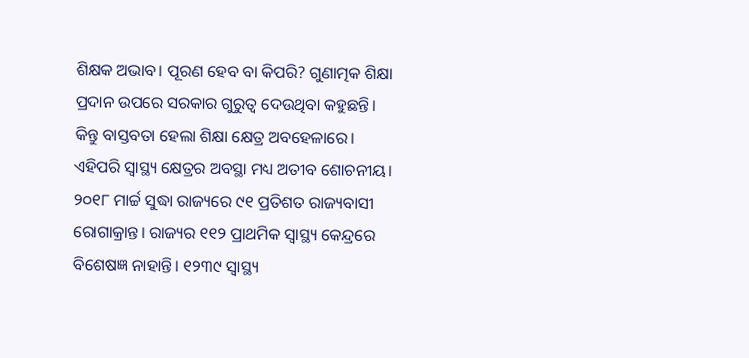ଶିକ୍ଷକ ଅଭାବ। ପୂରଣ ହେବ ବା କିପରି? ଗୁଣାତ୍ମକ ଶିକ୍ଷା ପ୍ରଦାନ ଉପରେ ସରକାର ଗୁରୁତ୍ୱ ଦେଉଥିବା କହୁଛନ୍ତି। କିନ୍ତୁ ବାସ୍ତବତା ହେଲା ଶିକ୍ଷା କ୍ଷେତ୍ର ଅବହେଳାରେ। ଏହିପରି ସ୍ୱାସ୍ଥ୍ୟ କ୍ଷେତ୍ରର ଅବସ୍ଥା ମଧ୍ୟ ଅତୀବ ଶୋଚନୀୟ। ୨୦୧୮ ମାର୍ଚ୍ଚ ସୁଦ୍ଧା ରାଜ୍ୟରେ ୯୧ ପ୍ରତିଶତ ରାଜ୍ୟବାସୀ ରୋଗାକ୍ରାନ୍ତ। ରାଜ୍ୟର ୧୧୨ ପ୍ରାଥମିକ ସ୍ୱାସ୍ଥ୍ୟ କେନ୍ଦ୍ରରେ ବିଶେଷଜ୍ଞ ନାହାନ୍ତି। ୧୨୩୯ ସ୍ୱାସ୍ଥ୍ୟ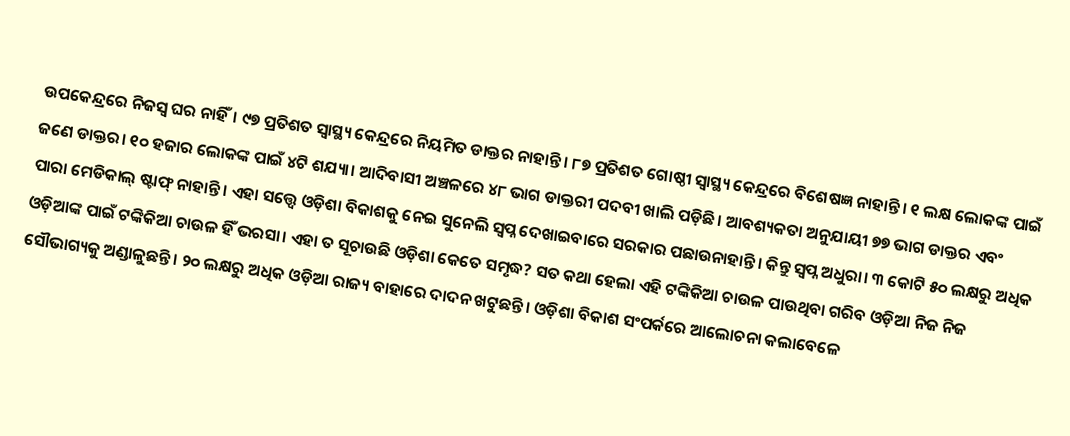ଉପକେନ୍ଦ୍ରରେ ନିଜସ୍ୱ ଘର ନାହିଁ। ୯୭ ପ୍ରତିଶତ ସ୍ୱାସ୍ଥ୍ୟ କେନ୍ଦ୍ରରେ ନିୟମିତ ଡାକ୍ତର ନାହାନ୍ତି। ୮୭ ପ୍ରତିଶତ ଗୋଷ୍ଠୀ ସ୍ୱାସ୍ଥ୍ୟ କେନ୍ଦ୍ରରେ ବିଶେଷଜ୍ଞ ନାହାନ୍ତି। ୧ ଲକ୍ଷ ଲୋକଙ୍କ ପାଇଁ ଜଣେ ଡାକ୍ତର। ୧୦ ହଜାର ଲୋକଙ୍କ ପାଇଁ ୪ଟି ଶଯ୍ୟା। ଆଦିବାସୀ ଅଞ୍ଚଳରେ ୪୮ ଭାଗ ଡାକ୍ତରୀ ପଦବୀ ଖାଲି ପଡ଼ିଛି। ଆବଶ୍ୟକତା ଅନୁଯାୟୀ ୭୭ ଭାଗ ଡାକ୍ତର ଏବଂ ପାରା ମେଡିକାଲ୍ ଷ୍ଟାଫ୍ ନାହାନ୍ତି। ଏହା ସତ୍ତ୍ବେ ଓଡ଼ିଶା ବିକାଶକୁ ନେଇ ସୁନେଲି ସ୍ୱପ୍ନ ଦେଖାଇବାରେ ସରକାର ପଛାଉନାହାନ୍ତି। କିନ୍ତୁ ସ୍ୱପ୍ନ ଅଧୁରା। ୩ କୋଟି ୫୦ ଲକ୍ଷରୁ ଅଧିକ ଓଡ଼ିଆଙ୍କ ପାଇଁ ଟଙ୍କିକିଆ ଚାଉଳ ହିଁ ଭରସା। ଏହା ତ ସୂଚାଉଛି ଓଡ଼ିଶା କେତେ ସମୃଦ୍ଧ? ସତ କଥା ହେଲା ଏହି ଟଙ୍କିକିଆ ଚାଉଳ ପାଉଥିବା ଗରିବ ଓଡ଼ିଆ ନିଜ ନିଜ ସୌଭାଗ୍ୟକୁ ଅଣ୍ଡାଳୁଛନ୍ତି। ୨୦ ଲକ୍ଷରୁ ଅଧିକ ଓଡ଼ିଆ ରାଜ୍ୟ ବାହାରେ ଦାଦନ ଖଟୁଛନ୍ତି। ଓଡ଼ିଶା ବିକାଶ ସଂପର୍କରେ ଆଲୋଚନା କଲାବେଳେ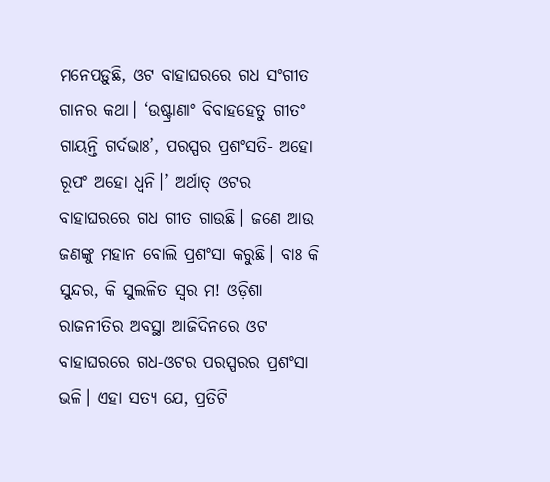ମନେପଡ଼ୁଛି, ଓଟ ବାହାଘରରେ ଗଧ ସଂଗୀତ ଗାନର କଥା। ‘ଉଷ୍ଟ୍ରାଣାଂ ବିବାହହେତୁ ଗୀତଂ ଗାୟନ୍ତି ଗର୍ଦଭାଃ’, ପରସ୍ପର ପ୍ରଶଂସତି- ଅହୋ ରୂପଂ ଅହୋ ଧ୍ୱନି।’ ଅର୍ଥାତ୍ ଓଟର ବାହାଘରରେ ଗଧ ଗୀତ ଗାଉଛି। ଜଣେ ଆଉ ଜଣଙ୍କୁ ମହାନ ବୋଲି ପ୍ରଶଂସା କରୁଛି। ବାଃ କି ସୁନ୍ଦର, କି ସୁଲଳିତ ସ୍ୱର ମ! ଓଡ଼ିଶା ରାଜନୀତିର ଅବସ୍ଥା ଆଜିଦିନରେ ଓଟ ବାହାଘରରେ ଗଧ-ଓଟର ପରସ୍ପରର ପ୍ରଶଂସା ଭଳି। ଏହା ସତ୍ୟ ଯେ, ପ୍ରତିଟି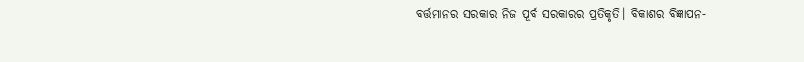ବର୍ତ୍ତମାନର ସରକାର ନିଜ ପୂର୍ବ ସରକାରର ପ୍ରତିକୃତି। ବିକାଶର ବିଜ୍ଞାପନ-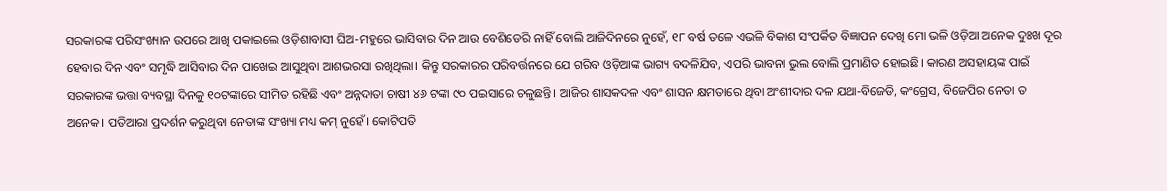ସରକାରଙ୍କ ପରିସଂଖ୍ୟାନ ଉପରେ ଆଖି ପକାଇଲେ ଓଡ଼ିଶାବାସୀ ଘିଅ-ମହୁରେ ଭାସିବାର ଦିନ ଆଉ ବେଶିଡେରି ନାହିଁ ବୋଲି ଆଜିଦିନରେ ନୁହେଁ, ୧୮ ବର୍ଷ ତଳେ ଏଭଳି ବିକାଶ ସଂପର୍କିତ ବିଜ୍ଞାପନ ଦେଖି ମୋ ଭଳି ଓଡ଼ିଆ ଅନେକ ଦୁଃଖ ଦୂର ହେବାର ଦିନ ଏବଂ ସମୃଦ୍ଧି ଆସିବାର ଦିନ ପାଖେଇ ଆସୁଥିବା ଆଶଭରସା ରଖିଥିଲା। କିନ୍ତୁ ସରକାରର ପରିବର୍ତ୍ତନରେ ଯେ ଗରିବ ଓଡ଼ିଆଙ୍କ ଭାଗ୍ୟ ବଦଳିଯିବ, ଏପରି ଭାବନା ଭୁଲ ବୋଲି ପ୍ରମାଣିତ ହୋଇଛି। କାରଣ ଅସହାୟଙ୍କ ପାଇଁ ସରକାରଙ୍କ ଭତ୍ତା ବ୍ୟବସ୍ଥା ଦିନକୁ ୧୦ଟଙ୍କାରେ ସୀମିତ ରହିଛି ଏବଂ ଅନ୍ନଦାତା ଚାଷୀ ୪୬ ଟଙ୍କା ୯୦ ପଇସାରେ ଚଳୁଛନ୍ତି। ଆଜିର ଶାସକଦଳ ଏବଂ ଶାସନ କ୍ଷମତାରେ ଥିବା ଅଂଶୀଦାର ଦଳ ଯଥା-ବିଜେଡି, କଂଗ୍ରେସ, ବିଜେପିର ନେତା ତ ଅନେକ। ପତିଆରା ପ୍ରଦର୍ଶନ କରୁଥିବା ନେତାଙ୍କ ସଂଖ୍ୟା ମଧ୍ୟ କମ୍ ନୁହେଁ। କୋଟିପତି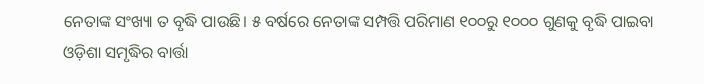ନେତାଙ୍କ ସଂଖ୍ୟା ତ ବୃଦ୍ଧି ପାଉଛି। ୫ ବର୍ଷରେ ନେତାଙ୍କ ସମ୍ପତ୍ତି ପରିମାଣ ୧୦୦ରୁ ୧୦୦୦ ଗୁଣକୁ ବୃଦ୍ଧି ପାଇବା ଓଡ଼ିଶା ସମୃଦ୍ଧିର ବାର୍ତ୍ତା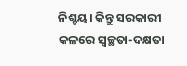ନିଶ୍ଚୟ। କିନ୍ତୁ ସରକାରୀ କଳରେ ସ୍ୱଚ୍ଛତା-ଦକ୍ଷତା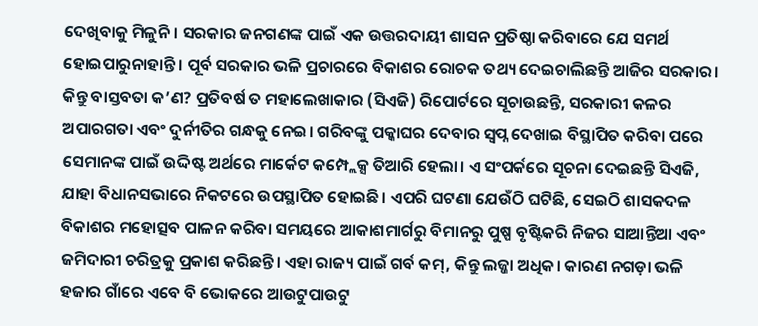ଦେଖିବାକୁ ମିଳୁନି। ସରକାର ଜନଗଣଙ୍କ ପାଇଁ ଏକ ଉତ୍ତରଦାୟୀ ଶାସନ ପ୍ରତିଷ୍ଠା କରିବାରେ ଯେ ସମର୍ଥ ହୋଇପାରୁନାହାନ୍ତି। ପୂର୍ବ ସରକାର ଭଳି ପ୍ରଚାରରେ ବିକାଶର ରୋଚକ ତଥ୍ୟ ଦେଇଚାଲିଛନ୍ତି ଆଜିର ସରକାର। କିନ୍ତୁ ବାସ୍ତବତା କ’ଣ? ପ୍ରତିବର୍ଷ ତ ମହାଲେଖାକାର (ସିଏଜି) ରିପୋର୍ଟରେ ସୂଚାଉଛନ୍ତି, ସରକାରୀ କଳର ଅପାରଗତା ଏବଂ ଦୁର୍ନୀତିର ଗନ୍ଧକୁ ନେଇ। ଗରିବଙ୍କୁ ପକ୍କାଘର ଦେବାର ସ୍ୱପ୍ନ ଦେଖାଇ ବିସ୍ଥାପିତ କରିବା ପରେ ସେମାନଙ୍କ ପାଇଁ ଉଦ୍ଦିଷ୍ଟ ଅର୍ଥରେ ମାର୍କେଟ କମ୍ପ୍ଲେକ୍ସ ତିଆରି ହେଲା। ଏ ସଂପର୍କରେ ସୂଚନା ଦେଇଛନ୍ତି ସିଏଜି, ଯାହା ବିଧାନସଭାରେ ନିକଟରେ ଉପସ୍ଥାପିତ ହୋଇଛି। ଏପରି ଘଟଣା ଯେଉଁଠି ଘଟିଛି, ସେଇଠି ଶାସକଦଳ ବିକାଶର ମହୋତ୍ସବ ପାଳନ କରିବା ସମୟରେ ଆକାଶମାର୍ଗରୁ ବିମାନରୁ ପୁଷ୍ପ ବୃଷ୍ଟିକରି ନିଜର ସାଆନ୍ତିଆ ଏବଂ ଜମିଦାରୀ ଚରିତ୍ରକୁ ପ୍ରକାଶ କରିଛନ୍ତି। ଏହା ରାଜ୍ୟ ପାଇଁ ଗର୍ବ କମ୍, କିନ୍ତୁ ଲଜ୍ଜା ଅଧିକ। କାରଣ ନଗଡ଼ା ଭଳି ହଜାର ଗାଁରେ ଏବେ ବି ଭୋକରେ ଆଉଟୁପାଉଟୁ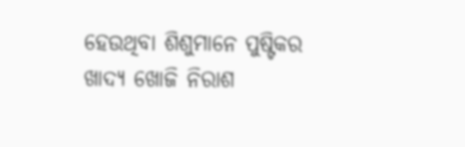ହେଉଥିବା ଶିଶୁମାନେ ପୁଷ୍ଟିକର ଖାଦ୍ୟ ଖୋଜି ନିରାଶ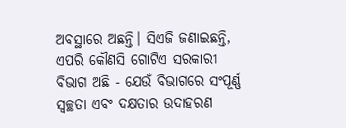ଅବସ୍ଥାରେ ଅଛନ୍ତି। ସିଏଜି ଜଣାଇଛନ୍ତି, ଏପରି କୌଣସି ଗୋଟିଏ ସରକାରୀ ବିଭାଗ ଅଛି - ଯେଉଁ ବିଭାଗରେ ସଂପୂର୍ଣ୍ଣ ସ୍ୱଚ୍ଛତା ଏବଂ ଦକ୍ଷତାର ଉଦାହରଣ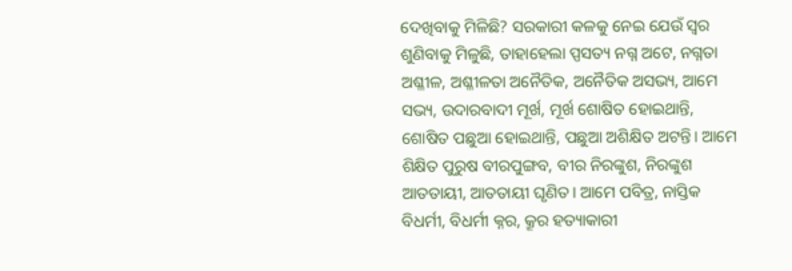ଦେଖିବାକୁ ମିଳିଛି? ସରକାରୀ କଳକୁ ନେଇ ଯେଉଁ ସ୍ୱର ଶୁଣିବାକୁ ମିଳୁଛି, ତାହାହେଲା ପ୍ପସତ୍ୟ ନଗ୍ନ ଅଟେ, ନଗ୍ନତା ଅଶ୍ଳୀଳ, ଅଶ୍ଳୀଳତା ଅନୈତିକ, ଅନୈତିକ ଅସଭ୍ୟ, ଆମେ ସଭ୍ୟ, ଉଦାରବାଦୀ ମୂର୍ଖ, ମୂର୍ଖ ଶୋଷିତ ହୋଇଥାନ୍ତି, ଶୋଷିତ ପଛୁଆ ହୋଇଥାନ୍ତି, ପଛୁଆ ଅଶିକ୍ଷିତ ଅଟନ୍ତି। ଆମେ ଶିକ୍ଷିତ ପୁରୁଷ ବୀରପୁଙ୍ଗବ, ବୀର ନିରଙ୍କୁଶ, ନିରଙ୍କୁଶ ଆତତାୟୀ, ଆତତାୟୀ ଘୃଣିତ। ଆମେ ପବିତ୍ର, ନାସ୍ତିକ ବିଧର୍ମୀ, ବିଧର୍ମୀ କ୍ନର, କ୍ରୂର ହତ୍ୟାକାରୀ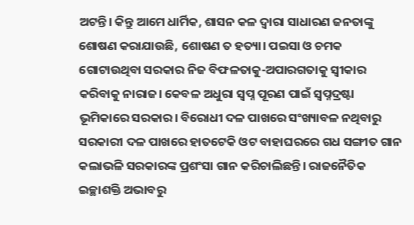ଅଟନ୍ତି। କିନ୍ତୁ ଆମେ ଧାର୍ମିକ, ଶାସନ କଳ ଦ୍ୱାରା ସାଧାରଣ ଜନତାଙ୍କୁ ଶୋଷଣ କରାଯାଉଛି, ଶୋଷଣ ତ ହତ୍ୟା। ପଇସା ଓ ଚମକ ଗୋଟାଉଥିବା ସରକାର ନିଜ ବିଫଳତାକୁ-ଅପାରଗତାକୁ ସ୍ୱୀକାର କରିବାକୁ ନାରାଜ। କେବଳ ଅଧୁରା ସ୍ୱପ୍ନ ପୂରଣ ପାଇଁ ସ୍ୱପ୍ନଦ୍ରଷ୍ଟା ଭୂମିକାରେ ସରକାର। ବିରୋଧୀ ଦଳ ପାଖରେ ସଂଖ୍ୟାବଳ ନଥିବାରୁ ସରକାରୀ ଦଳ ପାଖରେ ହାତଟେକି ଓଟ ବାହାଘରରେ ଗଧ ସଙ୍ଗୀତ ଗାନ କଲାଭଳି ସରକାରଙ୍କ ପ୍ରଶଂସା ଗାନ କରିଚାଲିଛନ୍ତି। ରାଜନୈତିକ ଇଚ୍ଛାଶକ୍ତି ଅଭାବରୁ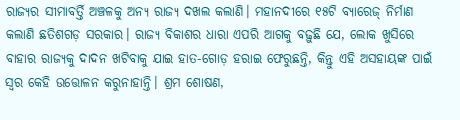ରାଜ୍ୟର ସୀମାବର୍ତ୍ତି ଅଞ୍ଚଳକୁ ଅନ୍ୟ ରାଜ୍ୟ ଦଖଲ କଲାଣି। ମହାନଦୀରେ ୧୫ଟି ବ୍ୟାରେଜ୍ ନିର୍ମାଣ କଲାଣି ଛତିଶଗଡ଼ ସରକାର। ରାଜ୍ୟ ବିକାଶର ଧାରା ଏପରି ଆଗକୁ ବଢ଼ୁଛି ଯେ, ଲୋକ ଖୁସିରେ ବାହାର ରାଜ୍ୟକୁ ଦାଦନ ଖଟିବାକୁ ଯାଇ ହାତ-ଗୋଡ଼ ହରାଇ ଫେରୁଛନ୍ତି, କିନ୍ତୁ ଏହି ଅସହାୟଙ୍କ ପାଇଁ ସ୍ୱର କେହି ଉତ୍ତୋଳନ କରୁନାହାନ୍ତି। ଶ୍ରମ ଶୋଷଣ,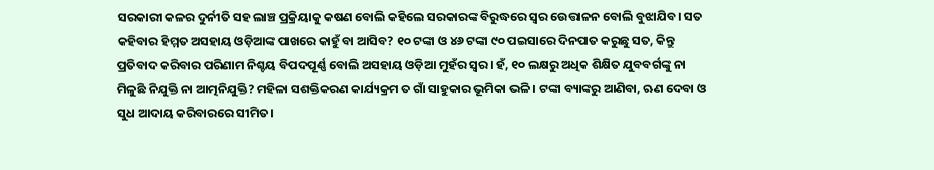ସରକାରୀ କଳର ଦୁର୍ନୀତି ସହ ଲାଞ୍ଚ ପ୍ରକ୍ରିୟାକୁ କଷଣ ବୋଲି କହିଲେ ସରକାରଙ୍କ ବିରୁଦ୍ଧରେ ସ୍ୱର ଉେତ୍ତାଳନ ବୋଲି ବୁଝାଯିବ। ସତ କହିବାର ହିମ୍ମତ ଅସହାୟ ଓଡ଼ିଆଙ୍କ ପାଖରେ କାହୁଁ ବା ଆସିବ? ୧୦ ଟଙ୍କା ଓ ୪୬ ଟଙ୍କା ୯୦ ପଇସାରେ ଦିନପାତ କରୁଛୁ ସତ, କିନ୍ତୁ ପ୍ରତିବାଦ କରିବାର ପରିଣାମ ନିଶ୍ଚୟ ବିପଦପୂର୍ଣ୍ଣ ବୋଲି ଅସହାୟ ଓଡ଼ିଆ ମୁହଁର ସ୍ୱର। ହଁ, ୧୦ ଲକ୍ଷରୁ ଅଧିକ ଶିକ୍ଷିତ ଯୁବବର୍ଗଙ୍କୁ ନା ମିଳୁଛି ନିଯୁକ୍ତି ନା ଆତ୍ମନିଯୁକ୍ତି? ମହିଳା ସଶକ୍ତିକରଣ କାର୍ଯ୍ୟକ୍ରମ ତ ଗାଁ ସାହୁକାର ଭୂମିକା ଭଳି। ଟଙ୍କା ବ୍ୟାଙ୍କରୁ ଆଣିବା, ଋଣ ଦେବା ଓ ସୁଧ ଆଦାୟ କରିବାରରେ ସୀମିତ।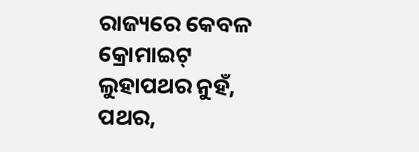ରାଜ୍ୟରେ କେବଳ କ୍ରୋମାଇଟ୍ ଲୁହାପଥର ନୁହଁ, ପଥର,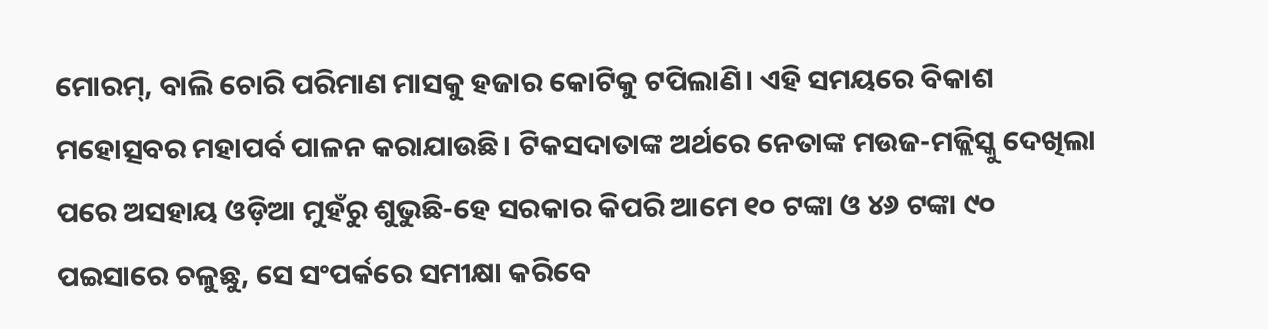ମୋରମ୍, ବାଲି ଚୋରି ପରିମାଣ ମାସକୁ ହଜାର କୋଟିକୁ ଟପିଲାଣି। ଏହି ସମୟରେ ବିକାଶ ମହୋତ୍ସବର ମହାପର୍ବ ପାଳନ କରାଯାଉଛି। ଟିକସଦାତାଙ୍କ ଅର୍ଥରେ ନେତାଙ୍କ ମଉଜ-ମଜ୍ଲିସ୍କୁ ଦେଖିଲା ପରେ ଅସହାୟ ଓଡ଼ିଆ ମୁହଁରୁ ଶୁଭୁଛି-ହେ ସରକାର କିପରି ଆମେ ୧୦ ଟଙ୍କା ଓ ୪୬ ଟଙ୍କା ୯୦ ପଇସାରେ ଚଳୁଛୁ, ସେ ସଂପର୍କରେ ସମୀକ୍ଷା କରିବେ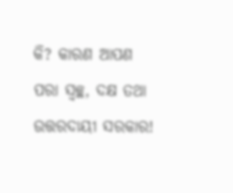କି? କାରଣ ଆପଣ ପରା ସ୍ୱଚ୍ଛ, ଦକ୍ଷ ତଥା ଉତ୍ତରଦାୟୀ ସରକାର!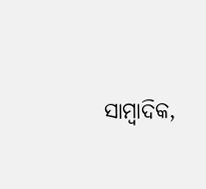ସାମ୍ୱାଦିକ,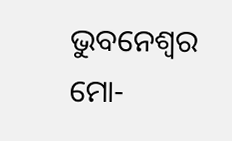ଭୁବନେଶ୍ୱର ମୋ-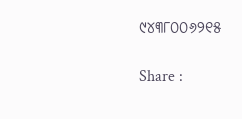୯୪୩୮୦୦୬୨୧୫

Share :